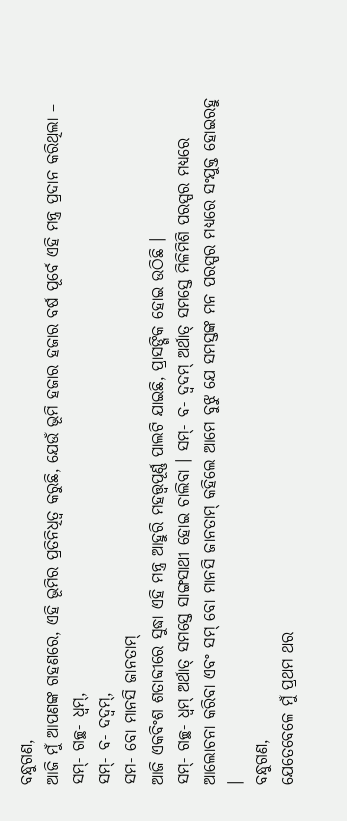ବନ୍ଧୁଗଣ,
ଆଜି ମୁଁ ଆପଣଙ୍କ ଗହଣରେ, ଏହି ଭୂମିର ପ୍ରତିନିଧିତ୍ୱ କରୁଛି, ଯେଉଁ ଭୂମି ହଜାର ହଜାର ବର୍ଷ ପୂର୍ବେ ଏହି ମନ୍ତ୍ର ପ୍ରଦାନ କରିଥିଲା –
ସମ୍- ଗଚ୍ଛ- ଧ୍ୱମ୍,
ସମ୍- ବ- ଦଦ୍ୱମ୍,
ସମ- ବୋ ମାନସି ଜାନତାମ୍
ଆଜି ଏକବିଂଶ ଶତାବ୍ଦୀରେ ସୁଦ୍ଧା ଏହି ମନ୍ତ୍ର ଆହୁରି ମହତ୍ତ୍ୱପୂର୍ଣ୍ଣ ପାଲଟି ଯାଇଛି, ପ୍ରାସଙ୍ଗିକ ହୋଇ ଉଠିଛି ।
ସମ୍- ଗଚ୍ଛ- ଧ୍ୱମ୍ ଅର୍ଥାତ୍ ସମସ୍ତେ ସାଙ୍ଗସାଥୀ ହୋଇ ଚାଲିବା । ସମ୍- ବ- ଦ୍ୱଦମ୍ ଅର୍ଥାତ୍ ସମସ୍ତେ ମିଳିମିଶି ପରସ୍ପର ମଧ୍ୟରେ ଆଲୋଚନା କରିବା ଏବଂ ସମ୍ ବୋ ମାନସି ଜାନତାମ୍ କହିଲେ ଆମେ ବୁଝୁ ଯେ ସମସ୍ତଙ୍କ ମନ ପରସ୍ପର ମଧ୍ୟରେ ସଂଯୁକ୍ତ ହୋଇରହୁ ।
ବନ୍ଧୁଗଣ,
ଯେତେବେଳେ ମୁଁ ପ୍ରଥମ ଥର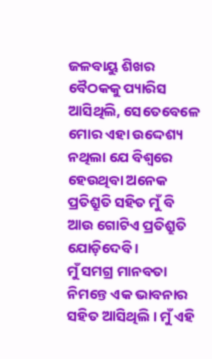ଜଳବାୟୁ ଶିଖର ବୈଠକକୁ ପ୍ୟାରିସ ଆସିଥିଲି, ସେତେବେଳେ ମୋର ଏହା ଉଦ୍ଦେଶ୍ୟ ନଥିଲା ଯେ ବିଶ୍ୱରେ ହେଉଥିବା ଅନେକ ପ୍ରତିଶ୍ରୁତି ସହିତ ମୁଁ ବି ଆଉ ଗୋଟିଏ ପ୍ରତିଶ୍ରୁତି ଯୋଡ଼ିଦେବି ।
ମୁଁ ସମଗ୍ର ମାନବତା ନିମନ୍ତେ ଏକ ଭାବନାର ସହିତ ଆସିଥିଲି । ମୁଁ ଏହି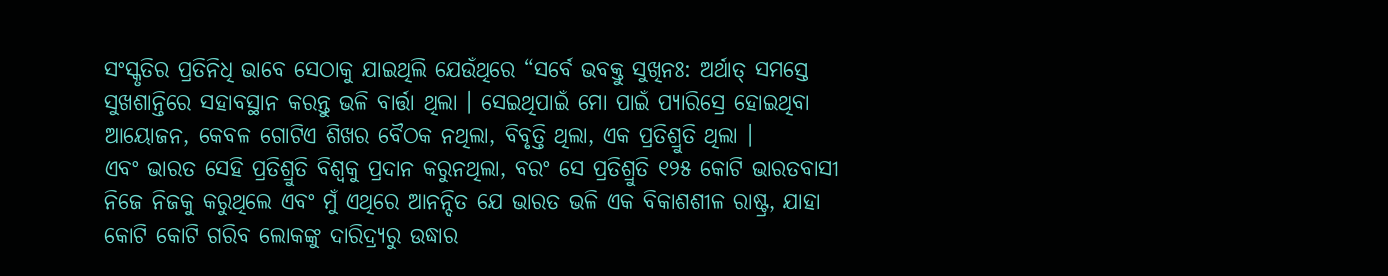ସଂସ୍କୃତିର ପ୍ରତିନିଧି ଭାବେ ସେଠାକୁ ଯାଇଥିଲି ଯେଉଁଥିରେ “ସର୍ବେ ଭବକ୍ତୁ ସୁଖିନଃ: ଅର୍ଥାତ୍ ସମସ୍ତେ ସୁଖଶାନ୍ତିରେ ସହାବସ୍ଥାନ କରନ୍ତୁ ଭଳି ବାର୍ତ୍ତା ଥିଲା । ସେଇଥିପାଇଁ ମୋ ପାଇଁ ପ୍ୟାରିସ୍ରେ ହୋଇଥିବା ଆୟୋଜନ, କେବଳ ଗୋଟିଏ ଶିଖର ବୈଠକ ନଥିଲା, ବିବୃତ୍ତି ଥିଲା, ଏକ ପ୍ରତିଶ୍ରୁତି ଥିଲା ।
ଏବଂ ଭାରତ ସେହି ପ୍ରତିଶ୍ରୁତି ବିଶ୍ୱକୁ ପ୍ରଦାନ କରୁନଥିଲା, ବରଂ ସେ ପ୍ରତିଶ୍ରୁତି ୧୨୫ କୋଟି ଭାରତବାସୀ ନିଜେ ନିଜକୁ କରୁଥିଲେ ଏବଂ ମୁଁ ଏଥିରେ ଆନନ୍ଦିତ ଯେ ଭାରତ ଭଳି ଏକ ବିକାଶଶୀଳ ରାଷ୍ଟ୍ର, ଯାହା କୋଟି କୋଟି ଗରିବ ଲୋକଙ୍କୁ ଦାରିଦ୍ର୍ୟରୁ ଉଦ୍ଧାର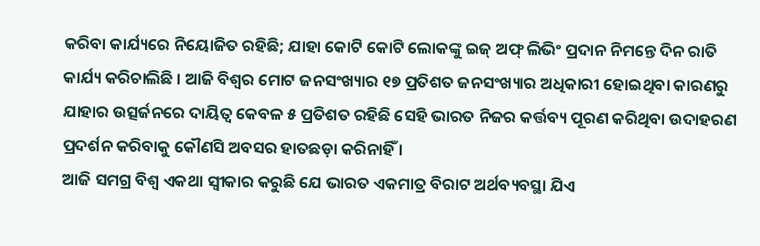କରିବା କାର୍ଯ୍ୟରେ ନିୟୋଜିତ ରହିଛି; ଯାହା କୋଟି କୋଟି ଲୋକଙ୍କୁ ଇଜ୍ ଅଫ୍ ଲିଭିଂ ପ୍ରଦାନ ନିମନ୍ତେ ଦିନ ରାତି କାର୍ଯ୍ୟ କରିଚାଲିଛି । ଆଜି ବିଶ୍ୱର ମୋଟ ଜନସଂଖ୍ୟାର ୧୭ ପ୍ରତିଶତ ଜନସଂଖ୍ୟାର ଅଧିକାରୀ ହୋଇଥିବା କାରଣରୁ ଯାହାର ଉତ୍ସର୍ଜନରେ ଦାୟିତ୍ୱ କେବଳ ୫ ପ୍ରତିଶତ ରହିଛି ସେହି ଭାରତ ନିଜର କର୍ତ୍ତବ୍ୟ ପୂରଣ କରିଥିବା ଉଦାହରଣ ପ୍ରଦର୍ଶନ କରିବାକୁ କୌଣସି ଅବସର ହାତଛଡ଼ା କରିନାହିଁ ।
ଆଜି ସମଗ୍ର ବିଶ୍ୱ ଏକଥା ସ୍ୱୀକାର କରୁଛି ଯେ ଭାରତ ଏକମାତ୍ର ବିରାଟ ଅର୍ଥବ୍ୟବସ୍ଥା ଯିଏ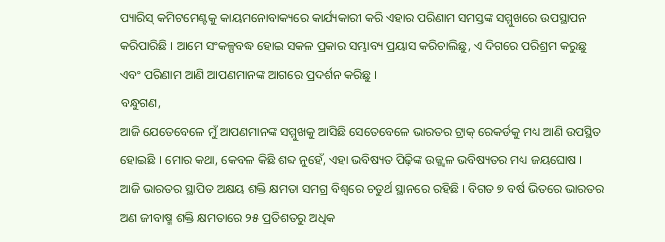ପ୍ୟାରିସ୍ କମିଟମେଣ୍ଟକୁ କାୟମନୋବାକ୍ୟରେ କାର୍ଯ୍ୟକାରୀ କରି ଏହାର ପରିଣାମ ସମସ୍ତଙ୍କ ସମ୍ମୁଖରେ ଉପସ୍ଥାପନ କରିପାରିଛି । ଆମେ ସଂକଳ୍ପବଦ୍ଧ ହୋଇ ସକଳ ପ୍ରକାର ସମ୍ଭାବ୍ୟ ପ୍ରୟାସ କରିଚାଲିଛୁ, ଏ ଦିଗରେ ପରିଶ୍ରମ କରୁଛୁ ଏବଂ ପରିଣାମ ଆଣି ଆପଣମାନଙ୍କ ଆଗରେ ପ୍ରଦର୍ଶନ କରିଛୁ ।
ବନ୍ଧୁଗଣ,
ଆଜି ଯେତେବେଳେ ମୁଁ ଆପଣମାନଙ୍କ ସମ୍ମୁଖକୁ ଆସିଛି ସେତେବେଳେ ଭାରତର ଟ୍ରାକ୍ ରେକର୍ଡକୁ ମଧ୍ୟ ଆଣି ଉପସ୍ଥିତ ହୋଇଛି । ମୋର କଥା, କେବଳ କିଛି ଶବ୍ଦ ନୁହେଁ, ଏହା ଭବିଷ୍ୟତ ପିଢ଼ିଙ୍କ ଉଜ୍ଜ୍ୱଳ ଭବିଷ୍ୟତର ମଧ୍ୟ ଜୟଘୋଷ ।
ଆଜି ଭାରତର ସ୍ଥାପିତ ଅକ୍ଷୟ ଶକ୍ତି କ୍ଷମତା ସମଗ୍ର ବିଶ୍ୱରେ ଚତୁର୍ଥ ସ୍ଥାନରେ ରହିଛି । ବିଗତ ୭ ବର୍ଷ ଭିତରେ ଭାରତର ଅଣ ଜୀବାଷ୍ମ ଶକ୍ତି କ୍ଷମତାରେ ୨୫ ପ୍ରତିଶତରୁ ଅଧିକ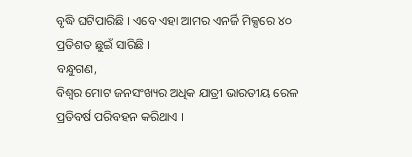ବୃଦ୍ଧି ଘଟିପାରିଛି । ଏବେ ଏହା ଆମର ଏନର୍ଜି ମିକ୍ସରେ ୪୦ ପ୍ରତିଶତ ଛୁଇଁ ସାରିଛି ।
ବନ୍ଧୁଗଣ,
ବିଶ୍ୱର ମୋଟ ଜନସଂଖ୍ୟର ଅଧିକ ଯାତ୍ରୀ ଭାରତୀୟ ରେଳ ପ୍ରତିବର୍ଷ ପରିବହନ କରିଥାଏ ।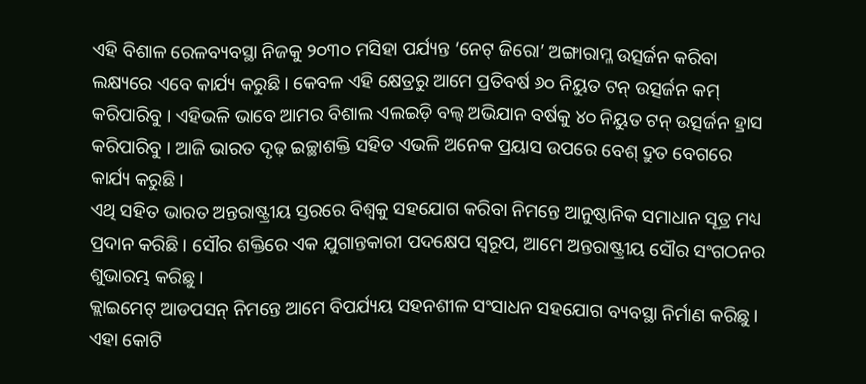ଏହି ବିଶାଳ ରେଳବ୍ୟବସ୍ଥା ନିଜକୁ ୨୦୩୦ ମସିହା ପର୍ଯ୍ୟନ୍ତ ‘ନେଟ୍ ଜିରୋ’ ଅଙ୍ଗାରାମ୍ଳ ଉତ୍ସର୍ଜନ କରିବା ଲକ୍ଷ୍ୟରେ ଏବେ କାର୍ଯ୍ୟ କରୁଛି । କେବଳ ଏହି କ୍ଷେତ୍ରରୁ ଆମେ ପ୍ରତିବର୍ଷ ୬୦ ନିୟୁତ ଟନ୍ ଉତ୍ସର୍ଜନ କମ୍ କରିପାରିବୁ । ଏହିଭଳି ଭାବେ ଆମର ବିଶାଲ ଏଲଇଡ଼ି ବଲ୍ବ ଅଭିଯାନ ବର୍ଷକୁ ୪୦ ନିୟୁତ ଟନ୍ ଉତ୍ସର୍ଜନ ହ୍ରାସ କରିପାରିବୁ । ଆଜି ଭାରତ ଦୃଢ଼ ଇଚ୍ଛାଶକ୍ତି ସହିତ ଏଭଳି ଅନେକ ପ୍ରୟାସ ଉପରେ ବେଶ୍ ଦ୍ରୁତ ବେଗରେ କାର୍ଯ୍ୟ କରୁଛି ।
ଏଥି ସହିତ ଭାରତ ଅନ୍ତରାଷ୍ଟ୍ରୀୟ ସ୍ତରରେ ବିଶ୍ୱକୁ ସହଯୋଗ କରିବା ନିମନ୍ତେ ଆନୁଷ୍ଠାନିକ ସମାଧାନ ସୂତ୍ର ମଧ୍ୟ ପ୍ରଦାନ କରିଛି । ସୌର ଶକ୍ତିରେ ଏକ ଯୁଗାନ୍ତକାରୀ ପଦକ୍ଷେପ ସ୍ୱରୂପ, ଆମେ ଅନ୍ତରାଷ୍ଟ୍ରୀୟ ସୌର ସଂଗଠନର ଶୁଭାରମ୍ଭ କରିଛୁ ।
କ୍ଲାଇମେଟ୍ ଆଡପସନ୍ ନିମନ୍ତେ ଆମେ ବିପର୍ଯ୍ୟୟ ସହନଶୀଳ ସଂସାଧନ ସହଯୋଗ ବ୍ୟବସ୍ଥା ନିର୍ମାଣ କରିଛୁ । ଏହା କୋଟି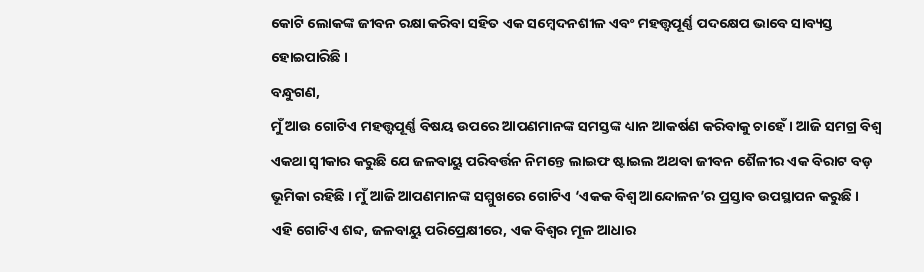କୋଟି ଲୋକଙ୍କ ଜୀବନ ରକ୍ଷା କରିବା ସହିତ ଏକ ସମ୍ବେଦନଶୀଳ ଏବଂ ମହତ୍ତ୍ୱପୂର୍ଣ୍ଣ ପଦକ୍ଷେପ ଭାବେ ସାବ୍ୟସ୍ତ ହୋଇପାରିଛି ।
ବନ୍ଧୁଗଣ,
ମୁଁ ଆଉ ଗୋଟିଏ ମହତ୍ତ୍ୱପୂର୍ଣ୍ଣ ବିଷୟ ଉପରେ ଆପଣମାନଙ୍କ ସମସ୍ତଙ୍କ ଧ୍ୟାନ ଆକର୍ଷଣ କରିବାକୁ ଚାହେଁ । ଆଜି ସମଗ୍ର ବିଶ୍ୱ ଏକଥା ସ୍ୱୀକାର କରୁଛି ଯେ ଜଳବାୟୁ ପରିବର୍ତ୍ତନ ନିମନ୍ତେ ଲାଇଫ ଷ୍ଟାଇଲ ଅଥବା ଜୀବନ ଶୈଳୀର ଏକ ବିରାଟ ବଡ଼ ଭୂମିକା ରହିଛି । ମୁଁ ଆଜି ଆପଣମାନଙ୍କ ସମ୍ମୁଖରେ ଗୋଟିଏ ‘ଏକକ ବିଶ୍ୱ ଆନ୍ଦୋଳନ’ର ପ୍ରସ୍ତାବ ଉପସ୍ଥାପନ କରୁଛି ।
ଏହି ଗୋଟିଏ ଶବ୍ଦ, ଜଳବାୟୁ ପରିପ୍ରେକ୍ଷୀରେ, ଏକ ବିଶ୍ୱର ମୂଳ ଆଧାର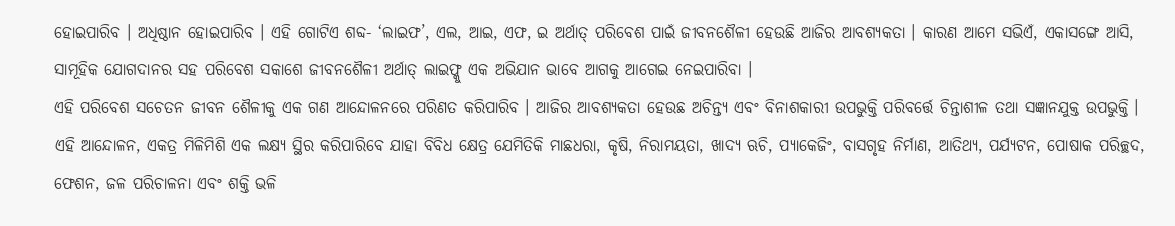ହୋଇପାରିବ । ଅଧିଷ୍ଠାନ ହୋଇପାରିବ । ଏହି ଗୋଟିଏ ଶବ୍ଦ- ‘ଲାଇଫ’, ଏଲ, ଆଇ, ଏଫ, ଇ ଅର୍ଥାତ୍ ପରିବେଶ ପାଇଁ ଜୀବନଶୈଳୀ ହେଉଛି ଆଜିର ଆବଶ୍ୟକତା । କାରଣ ଆମେ ସଭିଏଁ, ଏକାସଙ୍ଗେ ଆସି, ସାମୂହିକ ଯୋଗଦାନର ସହ ପରିବେଶ ସକାଶେ ଜୀବନଶୈଳୀ ଅର୍ଥାତ୍ ଲାଇଫ୍କୁ ଏକ ଅଭିଯାନ ଭାବେ ଆଗକୁ ଆଗେଇ ନେଇପାରିବା ।
ଏହି ପରିବେଶ ସଚେତନ ଜୀବନ ଶୈଳୀକୁ ଏକ ଗଣ ଆନ୍ଦୋଳନରେ ପରିଣତ କରିପାରିବ । ଆଜିର ଆବଶ୍ୟକତା ହେଉଛ ଅଚିନ୍ତ୍ୟ ଏବଂ ବିନାଶକାରୀ ଉପଭୁକ୍ତି ପରିବର୍ତ୍ତେ ଚିନ୍ତାଶୀଳ ତଥା ସଜ୍ଞାନଯୁକ୍ତ ଉପଭୁକ୍ତି ।
ଏହି ଆନ୍ଦୋଳନ, ଏକତ୍ର ମିଳିମିଶି ଏକ ଲକ୍ଷ୍ୟ ସ୍ଥିର କରିପାରିବେ ଯାହା ବିବିଧ କ୍ଷେତ୍ର ଯେମିତିକି ମାଛଧରା, କୃଷି, ନିରାମୟତା, ଖାଦ୍ୟ ଋଚି, ପ୍ୟାକେଜିଂ, ବାସଗୃହ ନିର୍ମାଣ, ଆତିଥ୍ୟ, ପର୍ଯ୍ୟଟନ, ପୋଷାକ ପରିଚ୍ଛଦ, ଫେଶନ, ଜଳ ପରିଚାଳନା ଏବଂ ଶକ୍ତି ଭଳି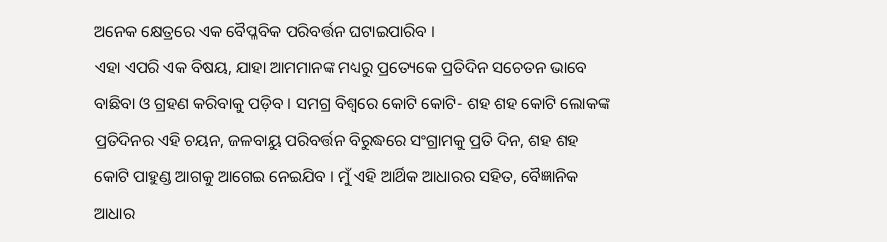ଅନେକ କ୍ଷେତ୍ରରେ ଏକ ବୈପ୍ଳବିକ ପରିବର୍ତ୍ତନ ଘଟାଇପାରିବ ।
ଏହା ଏପରି ଏକ ବିଷୟ, ଯାହା ଆମମାନଙ୍କ ମଧ୍ୟରୁ ପ୍ରତ୍ୟେକେ ପ୍ରତିଦିନ ସଚେତନ ଭାବେ ବାଛିବା ଓ ଗ୍ରହଣ କରିବାକୁ ପଡ଼ିବ । ସମଗ୍ର ବିଶ୍ୱରେ କୋଟି କୋଟି- ଶହ ଶହ କୋଟି ଲୋକଙ୍କ ପ୍ରତିଦିନର ଏହି ଚୟନ, ଜଳବାୟୁ ପରିବର୍ତ୍ତନ ବିରୁଦ୍ଧରେ ସଂଗ୍ରାମକୁ ପ୍ରତି ଦିନ, ଶହ ଶହ କୋଟି ପାହୁଣ୍ଡ ଆଗକୁ ଆଗେଇ ନେଇଯିବ । ମୁଁ ଏହି ଆର୍ଥିକ ଆଧାରର ସହିତ, ବୈଜ୍ଞାନିକ ଆଧାର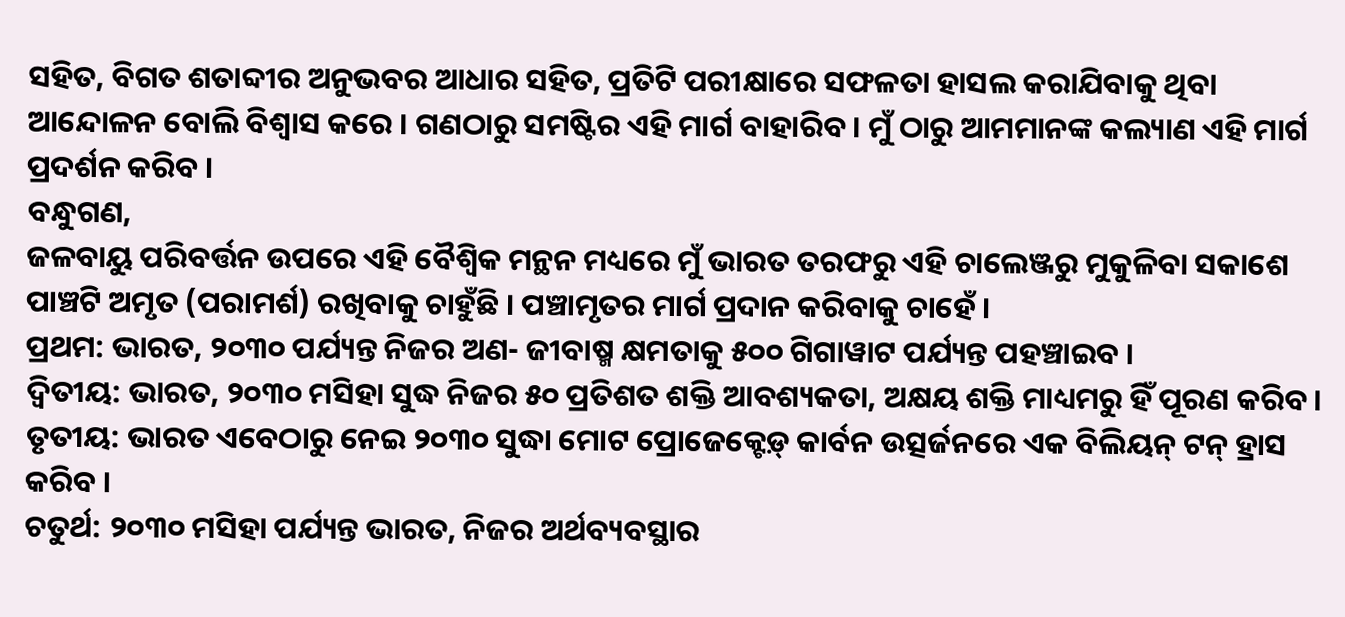ସହିତ, ବିଗତ ଶତାବ୍ଦୀର ଅନୁଭବର ଆଧାର ସହିତ, ପ୍ରତିଟି ପରୀକ୍ଷାରେ ସଫଳତା ହାସଲ କରାଯିବାକୁ ଥିବା ଆନ୍ଦୋଳନ ବୋଲି ବିଶ୍ୱାସ କରେ । ଗଣଠାରୁ ସମଷ୍ଟିର ଏହି ମାର୍ଗ ବାହାରିବ । ମୁଁ ଠାରୁ ଆମମାନଙ୍କ କଲ୍ୟାଣ ଏହି ମାର୍ଗ ପ୍ରଦର୍ଶନ କରିବ ।
ବନ୍ଧୁଗଣ,
ଜଳବାୟୁ ପରିବର୍ତ୍ତନ ଉପରେ ଏହି ବୈଶ୍ୱିକ ମନ୍ଥନ ମଧ୍ୟରେ ମୁଁ ଭାରତ ତରଫରୁ ଏହି ଚାଲେଞ୍ଜରୁ ମୁକୁଳିବା ସକାଶେ ପାଞ୍ଚଟି ଅମୃତ (ପରାମର୍ଶ) ରଖିବାକୁ ଚାହୁଁଛି । ପଞ୍ଚାମୃତର ମାର୍ଗ ପ୍ରଦାନ କରିବାକୁ ଚାହେଁ ।
ପ୍ରଥମ: ଭାରତ, ୨୦୩୦ ପର୍ଯ୍ୟନ୍ତ ନିଜର ଅଣ- ଜୀବାଷ୍ମ କ୍ଷମତାକୁ ୫୦୦ ଗିଗାୱାଟ ପର୍ଯ୍ୟନ୍ତ ପହଞ୍ଚାଇବ ।
ଦ୍ୱିତୀୟ: ଭାରତ, ୨୦୩୦ ମସିହା ସୁଦ୍ଧ ନିଜର ୫୦ ପ୍ରତିଶତ ଶକ୍ତି ଆବଶ୍ୟକତା, ଅକ୍ଷୟ ଶକ୍ତି ମାଧ୍ୟମରୁ ହିଁ ପୂରଣ କରିବ ।
ତୃତୀୟ: ଭାରତ ଏବେଠାରୁ ନେଇ ୨୦୩୦ ସୁଦ୍ଧା ମୋଟ ପ୍ରୋଜେକ୍ଟେଡ଼୍ କାର୍ବନ ଉତ୍ସର୍ଜନରେ ଏକ ବିଲିୟନ୍ ଟନ୍ ହ୍ରାସ କରିବ ।
ଚତୁର୍ଥ: ୨୦୩୦ ମସିହା ପର୍ଯ୍ୟନ୍ତ ଭାରତ, ନିଜର ଅର୍ଥବ୍ୟବସ୍ଥାର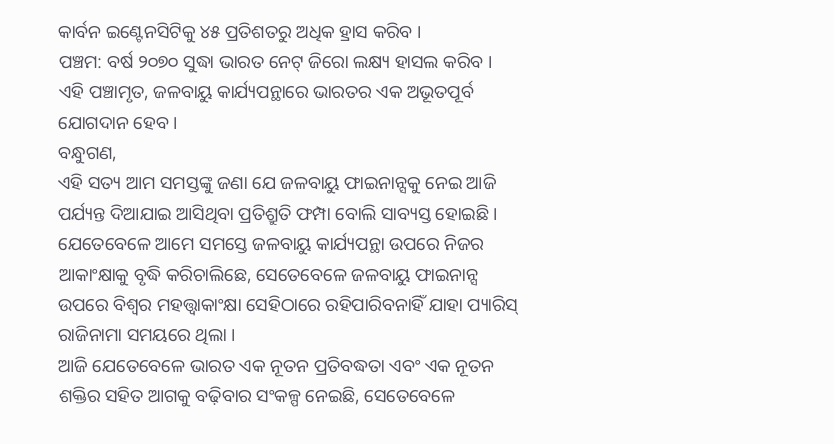କାର୍ବନ ଇଣ୍ଟେନସିଟିକୁ ୪୫ ପ୍ରତିଶତରୁ ଅଧିକ ହ୍ରାସ କରିବ ।
ପଞ୍ଚମ: ବର୍ଷ ୨୦୭୦ ସୁଦ୍ଧା ଭାରତ ନେଟ୍ ଜିରୋ ଲକ୍ଷ୍ୟ ହାସଲ କରିବ ।
ଏହି ପଞ୍ଚାମୃତ, ଜଳବାୟୁ କାର୍ଯ୍ୟପନ୍ଥାରେ ଭାରତର ଏକ ଅଭୂତପୂର୍ବ ଯୋଗଦାନ ହେବ ।
ବନ୍ଧୁଗଣ,
ଏହି ସତ୍ୟ ଆମ ସମସ୍ତଙ୍କୁ ଜଣା ଯେ ଜଳବାୟୁ ଫାଇନାନ୍ସକୁ ନେଇ ଆଜି ପର୍ଯ୍ୟନ୍ତ ଦିଆଯାଇ ଆସିଥିବା ପ୍ରତିଶ୍ରୁତି ଫମ୍ପା ବୋଲି ସାବ୍ୟସ୍ତ ହୋଇଛି । ଯେତେବେଳେ ଆମେ ସମସ୍ତେ ଜଳବାୟୁ କାର୍ଯ୍ୟପନ୍ଥା ଉପରେ ନିଜର ଆକାଂକ୍ଷାକୁ ବୃଦ୍ଧି କରିଚାଲିଛେ, ସେତେବେଳେ ଜଳବାୟୁ ଫାଇନାନ୍ସ ଉପରେ ବିଶ୍ୱର ମହତ୍ତ୍ୱାକାଂକ୍ଷା ସେହିଠାରେ ରହିପାରିବନାହିଁ ଯାହା ପ୍ୟାରିସ୍ ରାଜିନାମା ସମୟରେ ଥିଲା ।
ଆଜି ଯେତେବେଳେ ଭାରତ ଏକ ନୂତନ ପ୍ରତିବଦ୍ଧତା ଏବଂ ଏକ ନୂତନ ଶକ୍ତିର ସହିତ ଆଗକୁ ବଢ଼ିବାର ସଂକଳ୍ପ ନେଇଛି, ସେତେବେଳେ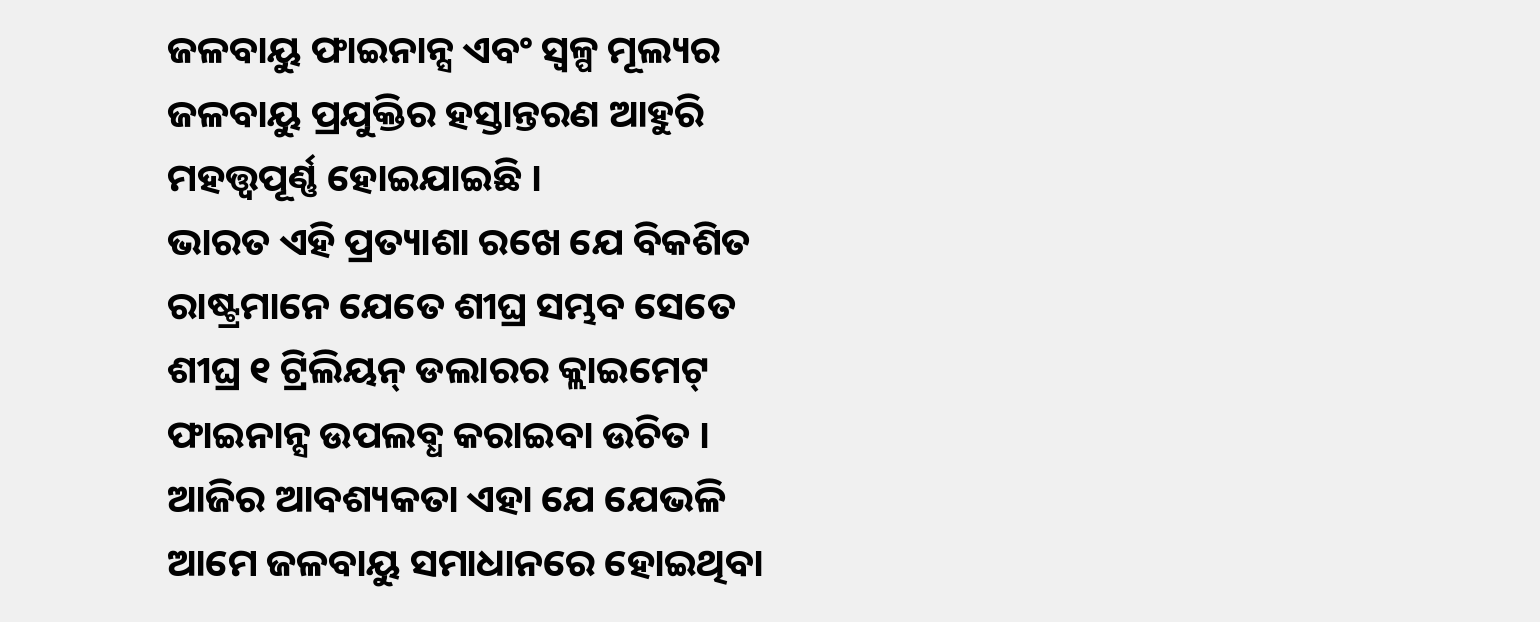ଜଳବାୟୁ ଫାଇନାନ୍ସ ଏବଂ ସ୍ୱଳ୍ପ ମୂଲ୍ୟର ଜଳବାୟୁ ପ୍ରଯୁକ୍ତିର ହସ୍ତାନ୍ତରଣ ଆହୁରି ମହତ୍ତ୍ୱପୂର୍ଣ୍ଣ ହୋଇଯାଇଛି ।
ଭାରତ ଏହି ପ୍ରତ୍ୟାଶା ରଖେ ଯେ ବିକଶିତ ରାଷ୍ଟ୍ରମାନେ ଯେତେ ଶୀଘ୍ର ସମ୍ଭବ ସେତେ ଶୀଘ୍ର ୧ ଟ୍ରିଲିୟନ୍ ଡଲାରର କ୍ଲାଇମେଟ୍ ଫାଇନାନ୍ସ ଉପଲବ୍ଧ କରାଇବା ଉଚିତ । ଆଜିର ଆବଶ୍ୟକତା ଏହା ଯେ ଯେଭଳି ଆମେ ଜଳବାୟୁ ସମାଧାନରେ ହୋଇଥିବା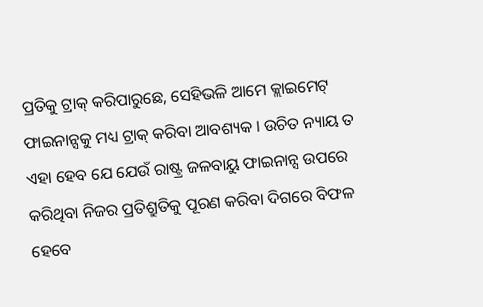ପ୍ରତିକୁ ଟ୍ରାକ୍ କରିପାରୁଛେ, ସେହିଭଳି ଆମେ କ୍ଲାଇମେଟ୍ ଫାଇନାନ୍ସକୁ ମଧ୍ୟ ଟ୍ରାକ୍ କରିବା ଆବଶ୍ୟକ । ଉଚିତ ନ୍ୟାୟ ତ ଏହା ହେବ ଯେ ଯେଉଁ ରାଷ୍ଟ୍ର ଜଳବାୟୁ ଫାଇନାନ୍ସ ଉପରେ କରିଥିବା ନିଜର ପ୍ରତିଶ୍ରୁତିକୁ ପୂରଣ କରିବା ଦିଗରେ ବିଫଳ ହେବେ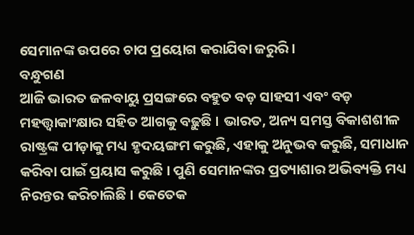ସେମାନଙ୍କ ଉପରେ ଚାପ ପ୍ରୟୋଗ କରାଯିବା ଜରୁରି ।
ବନ୍ଧୁଗଣ
ଆଜି ଭାରତ ଜଳବାୟୁ ପ୍ରସଙ୍ଗରେ ବହୁତ ବଡ଼ ସାହସୀ ଏବଂ ବଡ଼ ମହତ୍ତ୍ୱାକାଂକ୍ଷାର ସହିତ ଆଗକୁ ବଢ଼ୁଛି । ଭାରତ, ଅନ୍ୟ ସମସ୍ତ ବିକାଶଶୀଳ ରାଷ୍ଟ୍ରଙ୍କ ପୀଡ଼ାକୁ ମଧ୍ୟ ହୃଦୟଙ୍ଗମ କରୁଛି, ଏହାକୁ ଅନୁଭବ କରୁଛି, ସମାଧାନ କରିବା ପାଇଁ ପ୍ରୟାସ କରୁଛି । ପୁଣି ସେମାନଙ୍କର ପ୍ରତ୍ୟାଶାର ଅଭିବ୍ୟକ୍ତି ମଧ୍ୟ ନିରନ୍ତର କରିଚାଲିଛି । କେତେକ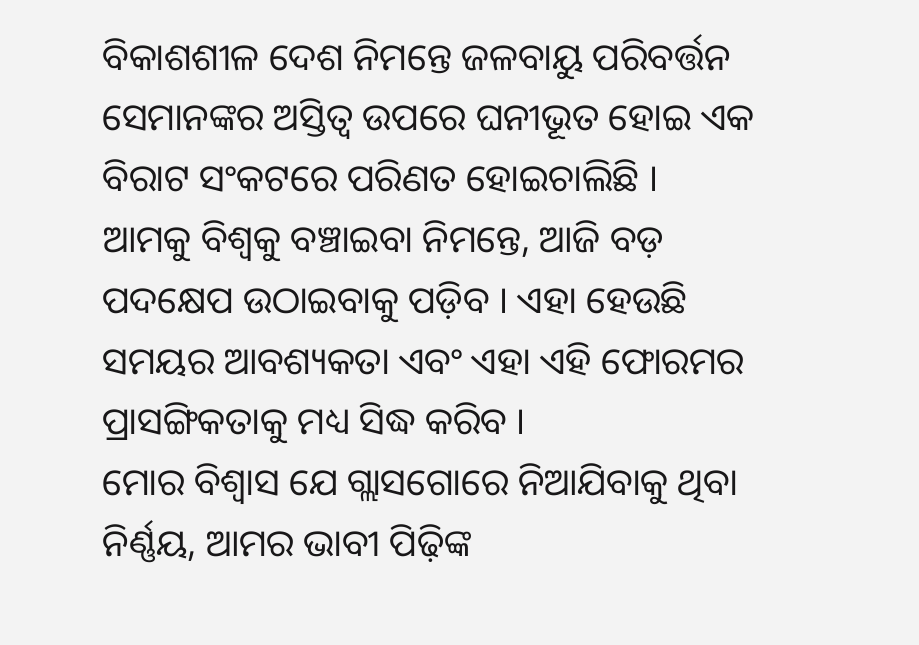ବିକାଶଶୀଳ ଦେଶ ନିମନ୍ତେ ଜଳବାୟୁ ପରିବର୍ତ୍ତନ ସେମାନଙ୍କର ଅସ୍ତିତ୍ୱ ଉପରେ ଘନୀଭୂତ ହୋଇ ଏକ ବିରାଟ ସଂକଟରେ ପରିଣତ ହୋଇଚାଲିଛି ।
ଆମକୁ ବିଶ୍ୱକୁ ବଞ୍ଚାଇବା ନିମନ୍ତେ, ଆଜି ବଡ଼ ପଦକ୍ଷେପ ଉଠାଇବାକୁ ପଡ଼ିବ । ଏହା ହେଉଛି ସମୟର ଆବଶ୍ୟକତା ଏବଂ ଏହା ଏହି ଫୋରମର ପ୍ରାସଙ୍ଗିକତାକୁ ମଧ୍ୟ ସିଦ୍ଧ କରିବ ।
ମୋର ବିଶ୍ୱାସ ଯେ ଗ୍ଲାସଗୋରେ ନିଆଯିବାକୁ ଥିବା ନିର୍ଣ୍ଣୟ, ଆମର ଭାବୀ ପିଢ଼ିଙ୍କ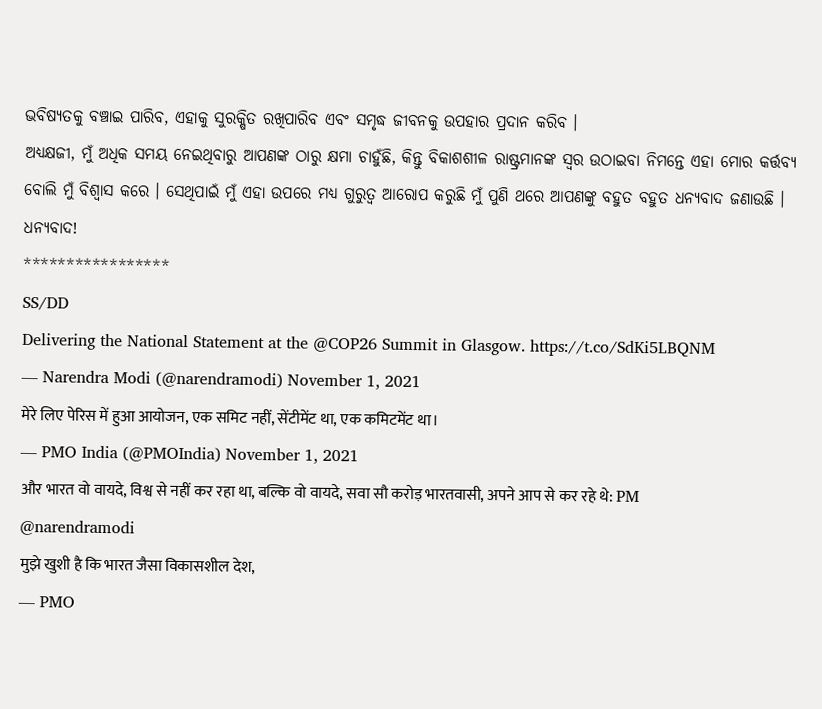ଭବିଷ୍ୟତକୁ ବଞ୍ଚାଇ ପାରିବ, ଏହାକୁ ସୁରକ୍ଷିତ ରଖିପାରିବ ଏବଂ ସମୃଦ୍ଧ ଜୀବନକୁ ଉପହାର ପ୍ରଦାନ କରିବ ।
ଅଧ୍ୟକ୍ଷଜୀ, ମୁଁ ଅଧିକ ସମୟ ନେଇଥିବାରୁ ଆପଣଙ୍କ ଠାରୁ କ୍ଷମା ଚାହୁଁଛି, କିନ୍ତୁ ବିକାଶଶୀଳ ରାଷ୍ଟ୍ରମାନଙ୍କ ସ୍ୱର ଉଠାଇବା ନିମନ୍ତେ ଏହା ମୋର କର୍ତ୍ତବ୍ୟ ବୋଲି ମୁଁ ବିଶ୍ୱାସ କରେ । ସେଥିପାଇଁ ମୁଁ ଏହା ଉପରେ ମଧ୍ୟ ଗୁରୁତ୍ୱ ଆରୋପ କରୁଛି ମୁଁ ପୁଣି ଥରେ ଆପଣଙ୍କୁ ବହୁତ ବହୁତ ଧନ୍ୟବାଦ ଜଣାଉଛି ।
ଧନ୍ୟବାଦ!
*****************
SS/DD
Delivering the National Statement at the @COP26 Summit in Glasgow. https://t.co/SdKi5LBQNM
— Narendra Modi (@narendramodi) November 1, 2021
मेरे लिए पेरिस में हुआ आयोजन, एक समिट नहीं, सेंटीमेंट था, एक कमिटमेंट था।
— PMO India (@PMOIndia) November 1, 2021
और भारत वो वायदे, विश्व से नहीं कर रहा था, बल्कि वो वायदे, सवा सौ करोड़ भारतवासी, अपने आप से कर रहे थे: PM @narendramodi
मुझे खुशी है कि भारत जैसा विकासशील देश,
— PMO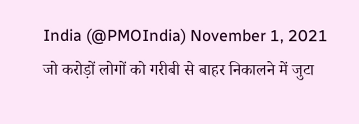India (@PMOIndia) November 1, 2021
जो करोड़ों लोगों को गरीबी से बाहर निकालने में जुटा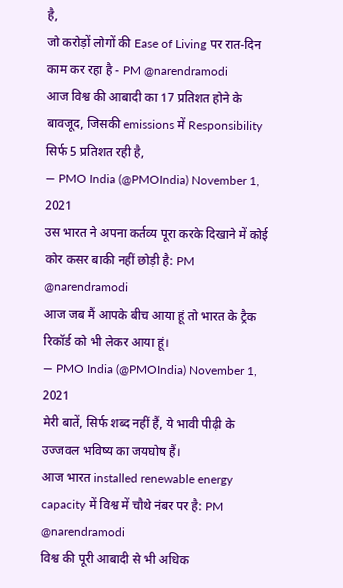है,
जो करोड़ों लोगों की Ease of Living पर रात-दिन काम कर रहा है - PM @narendramodi
आज विश्व की आबादी का 17 प्रतिशत होने के बावजूद, जिसकी emissions में Responsibility सिर्फ 5 प्रतिशत रही है,
— PMO India (@PMOIndia) November 1, 2021
उस भारत ने अपना कर्तव्य पूरा करके दिखाने में कोई कोर कसर बाकी नहीं छोड़ी है: PM @narendramodi
आज जब मैं आपके बीच आया हूं तो भारत के ट्रैक रिकॉर्ड को भी लेकर आया हूं।
— PMO India (@PMOIndia) November 1, 2021
मेरी बातें, सिर्फ शब्द नहीं हैं, ये भावी पीढ़ी के उज्जवल भविष्य का जयघोष हैं।
आज भारत installed renewable energy capacity में विश्व में चौथे नंबर पर है: PM @narendramodi
विश्व की पूरी आबादी से भी अधिक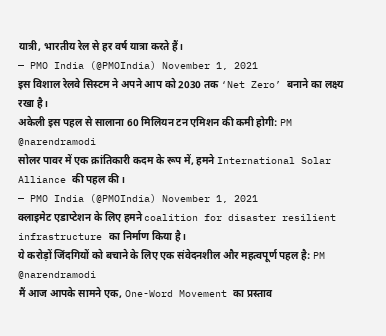यात्री, भारतीय रेल से हर वर्ष यात्रा करते हैं।
— PMO India (@PMOIndia) November 1, 2021
इस विशाल रेलवे सिस्टम ने अपने आप को 2030 तक ‘Net Zero’ बनाने का लक्ष्य रखा है।
अकेली इस पहल से सालाना 60 मिलियन टन एमिशन की कमी होगी: PM @narendramodi
सोलर पावर में एक क्रांतिकारी कदम के रूप में, हमने International Solar Alliance की पहल की।
— PMO India (@PMOIndia) November 1, 2021
क्लाइमेट एडाप्टेशन के लिए हमने coalition for disaster resilient infrastructure का निर्माण किया है।
ये करोड़ों जिंदगियों को बचाने के लिए एक संवेदनशील और महत्वपूर्ण पहल है: PM @narendramodi
मैं आज आपके सामने एक, One-Word Movement का प्रस्ताव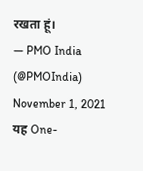रखता हूं।
— PMO India (@PMOIndia) November 1, 2021
यह One-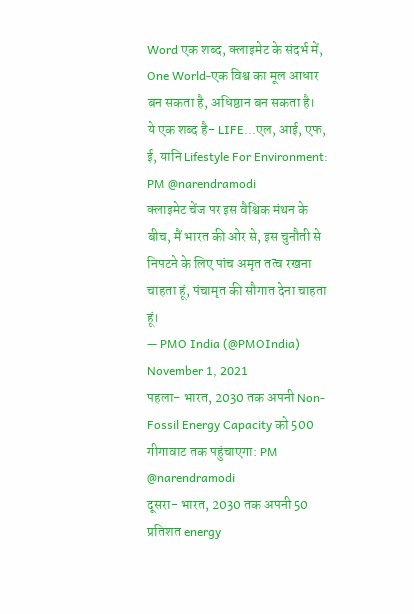Word एक शब्द, क्लाइमेट के संदर्भ में, One World-एक विश्व का मूल आधार बन सकता है, अधिष्ठान बन सकता है।
ये एक शब्द है- LIFE...एल, आई, एफ, ई, यानि Lifestyle For Environment: PM @narendramodi
क्लाइमेट चेंज पर इस वैश्विक मंथन के बीच, मैं भारत की ओर से, इस चुनौती से निपटने के लिए पांच अमृत तत्व रखना चाहता हूं, पंचामृत की सौगात देना चाहता हूं।
— PMO India (@PMOIndia) November 1, 2021
पहला- भारत, 2030 तक अपनी Non-Fossil Energy Capacity को 500 गीगावाट तक पहुंचाएगा: PM @narendramodi
दूसरा- भारत, 2030 तक अपनी 50 प्रतिशत energy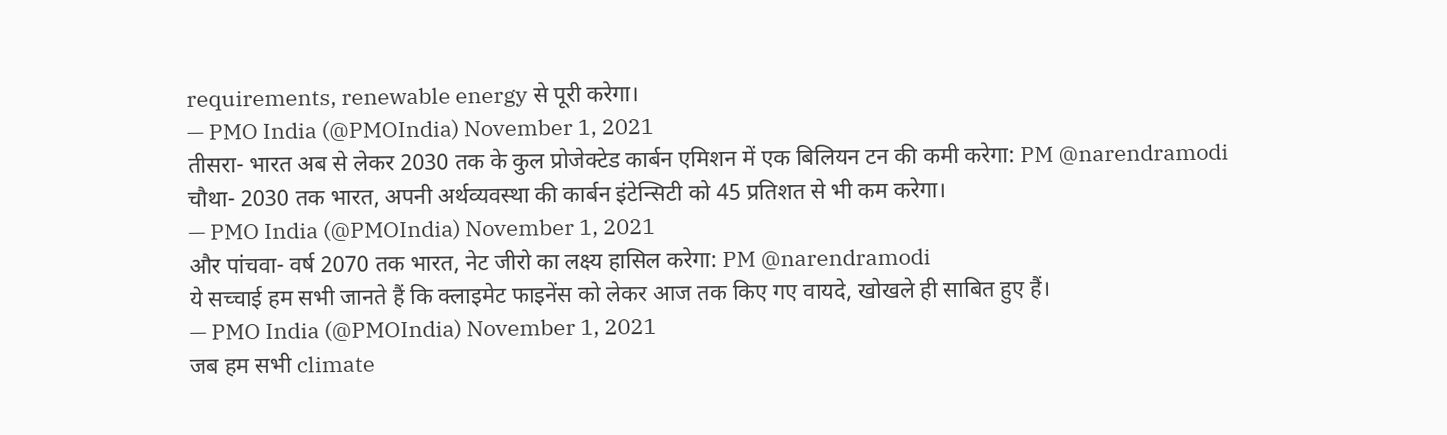requirements, renewable energy से पूरी करेगा।
— PMO India (@PMOIndia) November 1, 2021
तीसरा- भारत अब से लेकर 2030 तक के कुल प्रोजेक्टेड कार्बन एमिशन में एक बिलियन टन की कमी करेगा: PM @narendramodi
चौथा- 2030 तक भारत, अपनी अर्थव्यवस्था की कार्बन इंटेन्सिटी को 45 प्रतिशत से भी कम करेगा।
— PMO India (@PMOIndia) November 1, 2021
और पांचवा- वर्ष 2070 तक भारत, नेट जीरो का लक्ष्य हासिल करेगा: PM @narendramodi
ये सच्चाई हम सभी जानते हैं कि क्लाइमेट फाइनेंस को लेकर आज तक किए गए वायदे, खोखले ही साबित हुए हैं।
— PMO India (@PMOIndia) November 1, 2021
जब हम सभी climate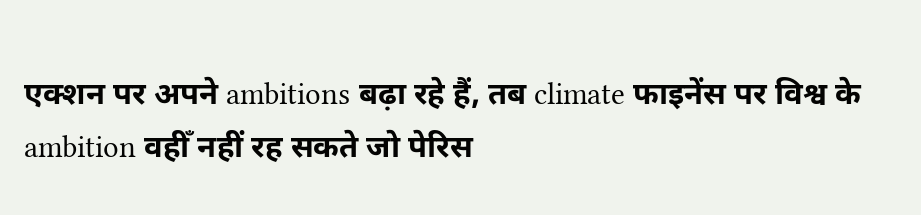एक्शन पर अपने ambitions बढ़ा रहे हैं, तब climate फाइनेंस पर विश्व के ambition वहीँ नहीं रह सकते जो पेरिस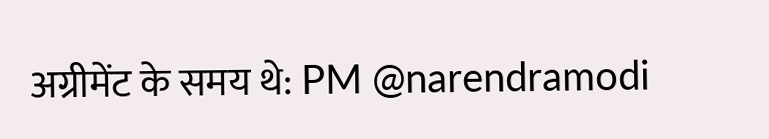अग्रीमेंट के समय थे: PM @narendramodi